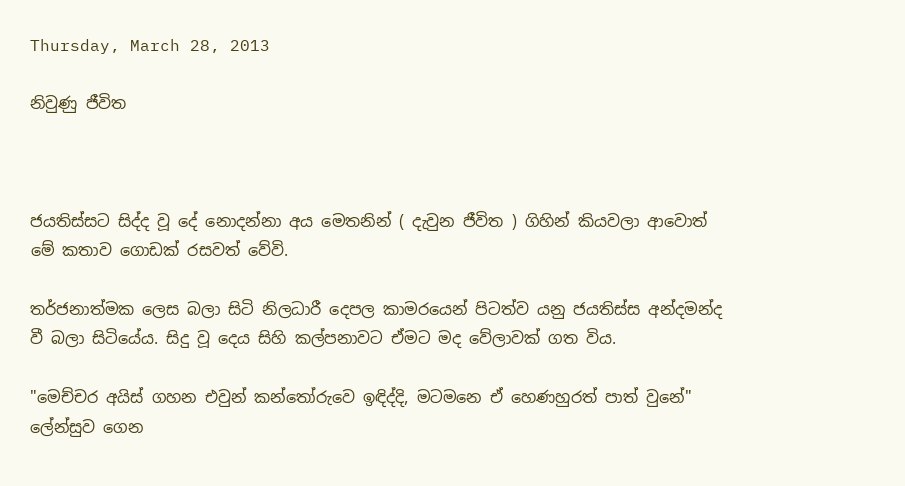Thursday, March 28, 2013

නිවුණු ජීවිත



ජයතිස්සට සිද්ද වූ දේ නොදන්නා අය මෙතනින් ( දැවුන ජීවිත ) ගිහින් කියවලා ආවොත් මේ කතාව ගොඩක් රසවත් වේවි.

තර්ජනාත්මක ලෙස බලා සිටි නිලධාරී දෙපල කාමරයෙන් පිටත්ව යනු ජයතිස්ස අන්දමන්ද වී බලා සිටියේය. සිදු වූ දෙය සිහි කල්පනාවට ඒමට මද වේලාවක් ගත විය.

"මෙච්චර අයිස් ගහන එවුන් කන්තෝරුවෙ ඉඳිද්දි, මටමනෙ ඒ හෙණහුරත් පාත් වුනේ"
ලේන්සුව ගෙන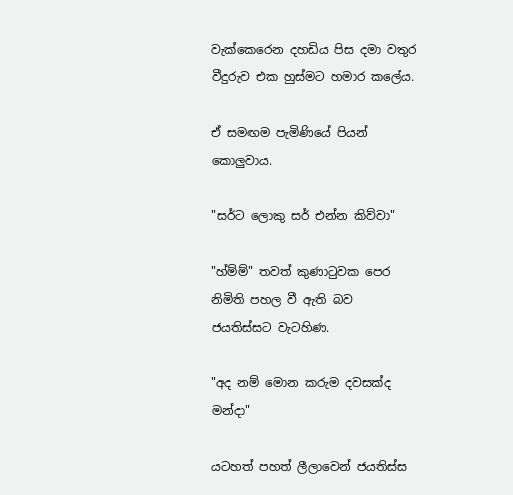වැක්කෙරෙන දහඩිය පිස දමා වතුර වීදුරුව එක හුස්මට හමාර කලේය.

ඒ සමඟම පැමිණියේ පියන් කොලුවාය.

"සර්ට ලොකු සර් එන්න කිව්වා"

"හ්ම්ම්" තවත් කුණාටුවක පෙර නිමිති පහල වී ඇති බව ජයතිස්සට වැටහිණ.

"අද නම් මොන කරුම දවසක්ද මන්දා"

යටහත් පහත් ලීලාවෙන් ජයතිස්ස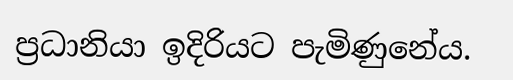ප්‍රධානියා ඉදිරියට පැමිණුනේය.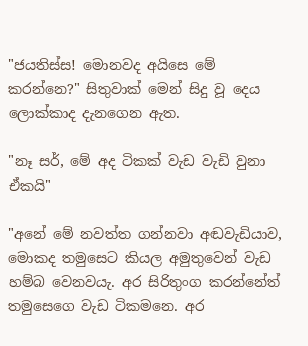"ජයතිස්ස! මොනවද අයිසෙ මේ කරන්නෙ?" සිතුවාක් මෙන් සිදු වූ දෙය ලොක්කාද දැනගෙන ඇත.

"නෑ සර්, මේ අද ටිකක් වැඩ වැඩි වුනා ඒකයි"

"අනේ මේ නවත්ත ගන්නවා අඬවැඩියාව, මොකද තමුසෙට කියල අමුතුවෙන් වැඩ හම්බ වෙනවයැ. අර සිරිතුංග කරන්නේත් තමුසෙගෙ වැඩ ටිකමනෙ. අර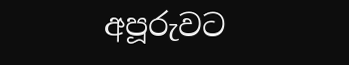අපූරුවට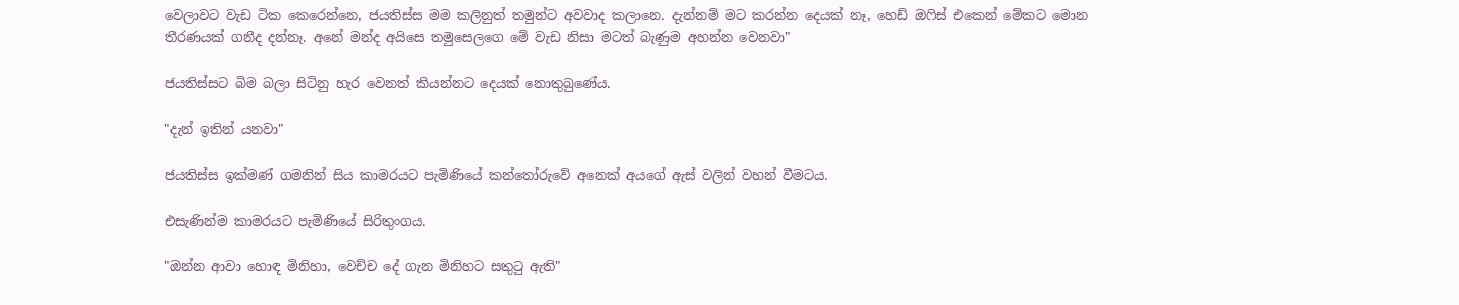වෙලාවට වැඩ ටික කෙරෙන්නෙ, ජයතිස්ස මම කලිනුත් තමුන්ට අවවාද කලානෙ. දැන්නම් මට කරන්න දෙයක් නෑ, හෙඩ් ඔෆිස් එකෙන් මේකට මොන තීරණයක් ගනීද දන්නෑ. අනේ මන්ද අයිසෙ තමුසෙලගෙ මේ වැඩ නිසා මටත් බැණුම අහන්න වෙනවා"

ජයතිස්සට බිම බලා සිටිනු හැර වෙනත් කියන්නට දෙයක් නොතුබුණේය.

"දැන් ඉතින් යනවා"

ජයතිස්ස ඉක්මණ් ගමනින් සිය කාමරයට පැමිණියේ කන්තෝරුවේ අනෙක් අයගේ ඇස් වලින් වහන් වීමටය.

එසැණින්ම කාමරයට පැමිණියේ සිරිතුංගය.

"ඔන්න ආවා හොඳ මිනිහා, වෙච්ච දේ ගැන මිනිහට සතුටු ඇති"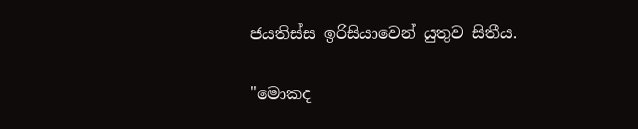ජයතිස්ස ඉරිසියාවෙන් යුතුව සිතීය.

"මොකද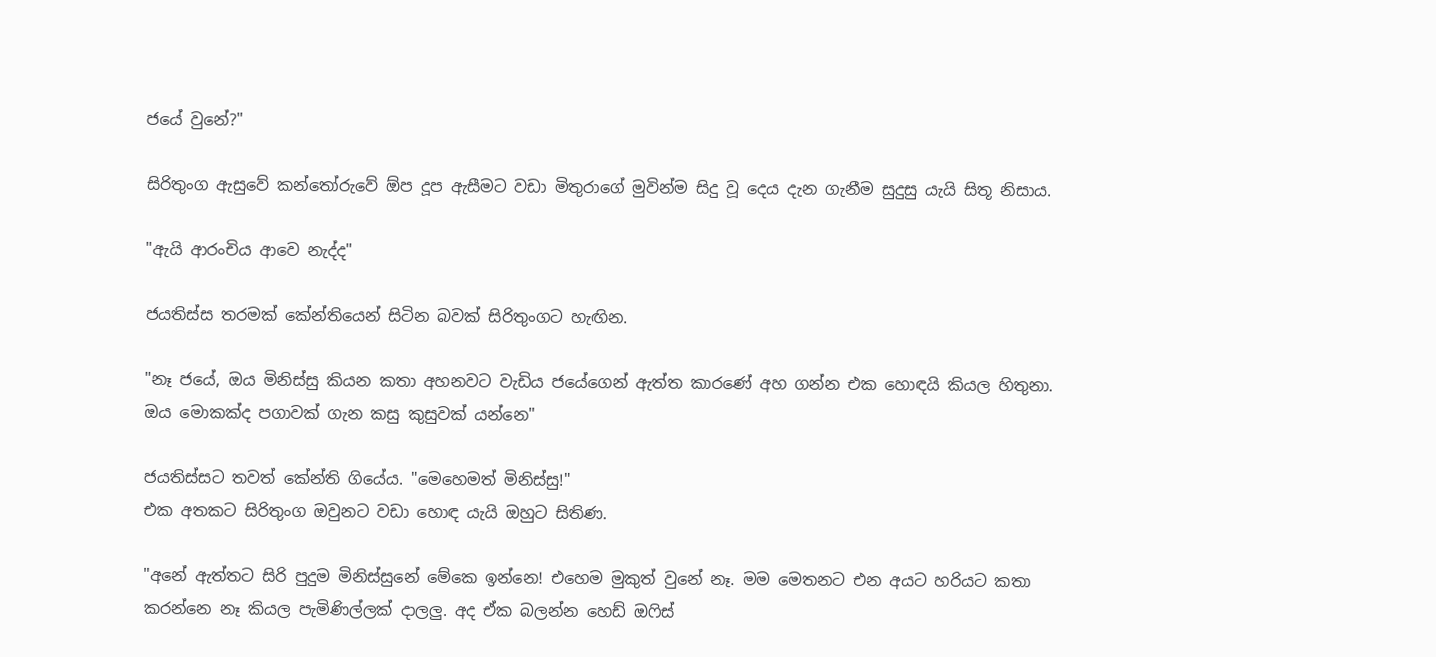ජයේ වුනේ?"

සිරිතුංග ඇසුවේ කන්තෝරුවේ ඕප දූප ඇසීමට වඩා මිතුරාගේ මුවින්ම සිදු වූ දෙය දැන ගැනීම සුදුසු යැයි සිතූ නිසාය.

"ඇයි ආරංචිය ආවෙ නැද්ද"

ජයතිස්ස තරමක් කේන්තියෙන් සිටින බවක් සිරිතුංගට හැඟින.

"නෑ ජයේ, ඔය මිනිස්සු කියන කතා අහනවට වැඩිය ජයේගෙන් ඇත්ත කාරණේ අහ ගන්න එක හොඳයි කියල හිතුනා. ඔය මොකක්ද පගාවක් ගැන කසු කුසුවක් යන්නෙ"

ජයතිස්සට තවත් කේන්ති ගියේය. "මෙහෙමත් මිනිස්සු!"
එක අතකට සිරිතුංග ඔවුනට වඩා හොඳ යැයි ඔහුට සිතිණ.

"අනේ ඇත්තට සිරි පුදුම මිනිස්සුනේ මේකෙ ඉන්නෙ! එහෙම මුකුත් වුනේ නෑ. මම මෙතනට එන අයට හරියට කතා කරන්නෙ නෑ කියල පැමිණිල්ලක් දාලලු. අද ඒක බලන්න හෙඩ් ඔෆිස්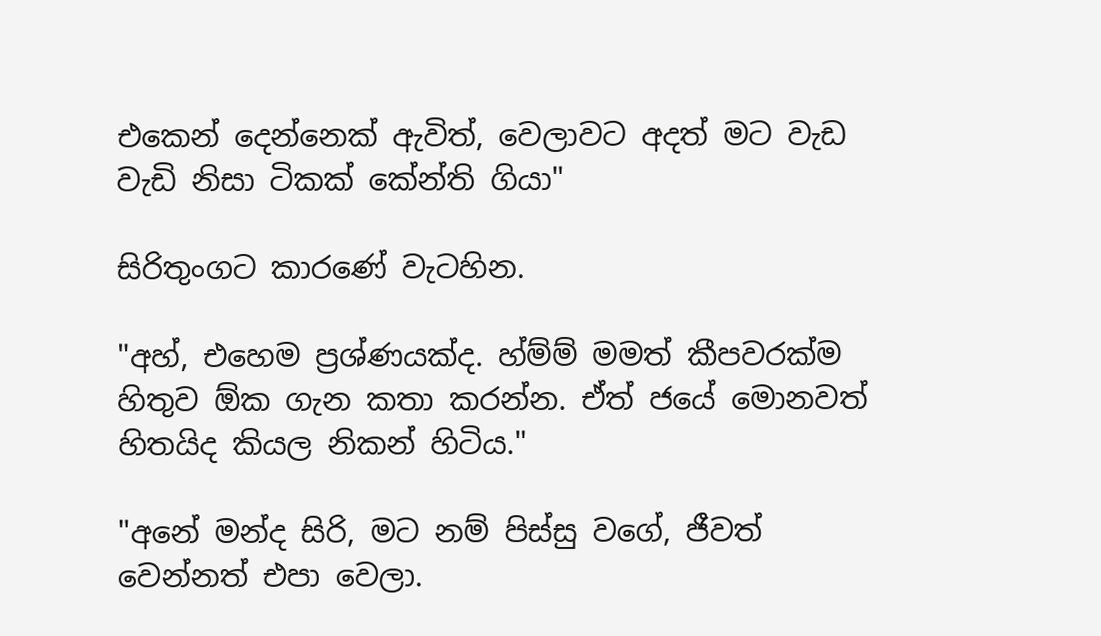එකෙන් දෙන්නෙක් ඇවිත්, වෙලාවට අදත් මට වැඩ වැඩි නිසා ටිකක් කේන්ති ගියා"

සිරිතුංගට කාරණේ වැටහින.

"අහ්, එහෙම ප්‍රශ්ණයක්ද. හ්ම්ම් මමත් කීපවරක්ම හිතුව ඕක ගැන කතා කරන්න. ඒත් ජයේ මොනවත් හිතයිද කියල නිකන් හිටිය."

"අනේ මන්ද සිරි, මට නම් පිස්සු වගේ, ජීවත් වෙන්නත් එපා වෙලා.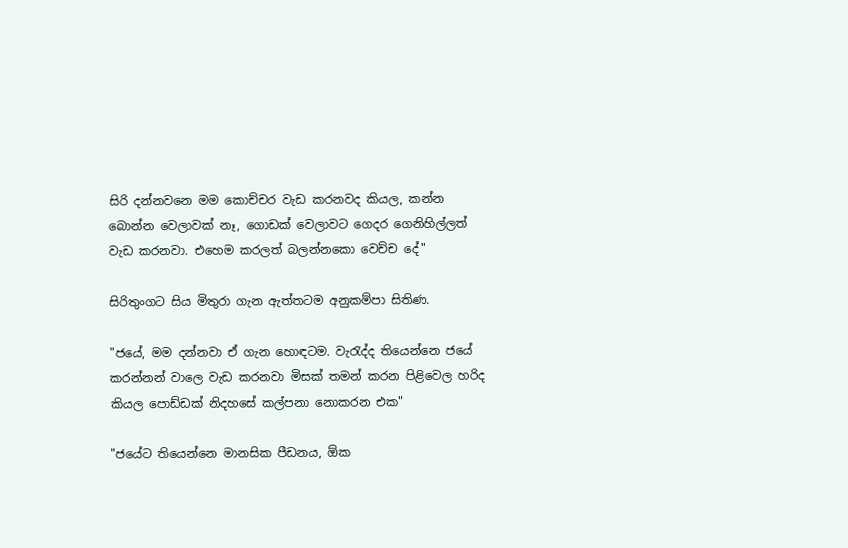සිරි දන්නවනෙ මම කොච්චර වැඩ කරනවද කියල, කන්න බොන්න වෙලාවක් නෑ, ගොඩක් වෙලාවට ගෙදර ගෙනිහිල්ලත් වැඩ කරනවා. එහෙම කරලත් බලන්නකො වෙච්ච දේ"

සිරිතුංගට සිය මිතුරා ගැන ඇත්තටම අනුකම්පා සිතිණ.

"ජයේ, මම දන්නවා ඒ ගැන හොඳටම. වැරැද්ද තියෙන්නෙ ජයේ කරන්නන් වාලෙ වැඩ කරනවා මිසක් තමන් කරන පිළිවෙල හරිද කියල පොඩ්ඩක් නිදහසේ කල්පනා නොකරන එක"

"ජයේට තියෙන්නෙ මානසික පීඩනය, ඕක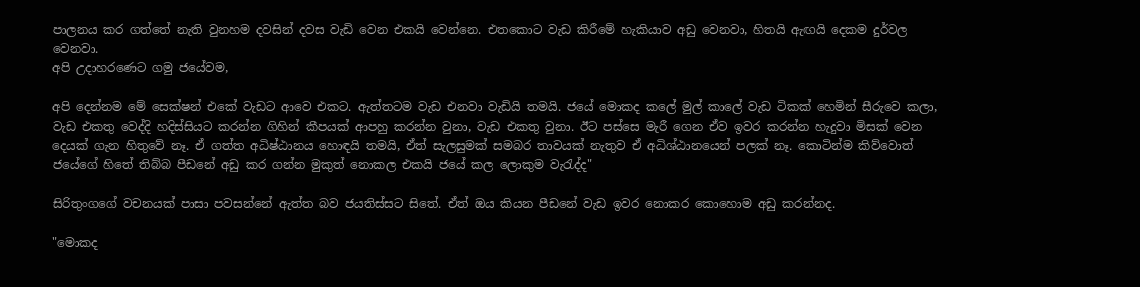පාලනය කර ගත්තේ නැති වුනහම දවසින් දවස වැඩි වෙන එකයි වෙන්නෙ. එතකොට වැඩ කිරීමේ හැකියාව අඩු වෙනවා, හිතයි ඇඟයි දෙකම දුර්වල වෙනවා.
අපි උදාහරණෙට ගමු ජයේවම,

අපි දෙන්නම මේ සෙක්ෂන් එකේ වැඩට ආවෙ එකට. ඇත්තටම වැඩ එනවා වැඩියි තමයි. ජයේ මොකද කලේ මුල් කාලේ වැඩ ටිකක් හෙමින් සීරුවෙ කලා, වැඩ එකතු වෙද්දි හදිස්සියට කරන්න ගිහින් කීපයක් ආපහු කරන්න වුනා, වැඩ එකතු වුනා. ඊට පස්සෙ මැරී ගෙන ඒව ඉවර කරන්න හැදුවා මිසක් වෙන දෙයක් ගැන හිතුවේ නෑ. ඒ ගත්ත අධිෂ්ඨානය හොඳයි තමයි, ඒත් සැලසුමක් සමබර තාවයක් නැතුව ඒ අධිශ්ඨානයෙන් පලක් නෑ. කොටින්ම කිව්වොත් ජයේගේ හිතේ තිබ්බ පීඩනේ අඩු කර ගන්න මුකුත් නොකල එකයි ජයේ කල ලොකුම වැරැද්ද"

සිරිතුංගගේ වචනයක් පාසා පවසන්නේ ඇත්ත බව ජයතිස්සට සිතේ. ඒත් ඔය කියන පීඩනේ වැඩ ඉවර නොකර කොහොම අඩු කරන්නද.

"මොකද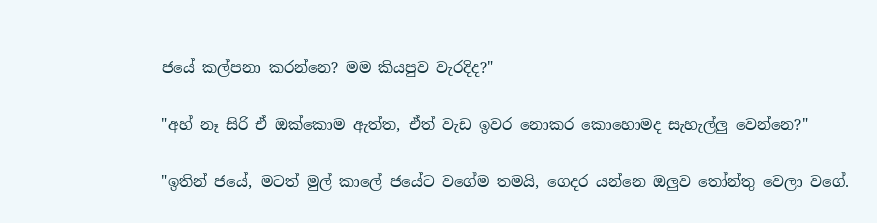ජයේ කල්පනා කරන්නෙ? මම කියපුව වැරදිද?"

"අහ් නෑ සිරි ඒ ඔක්කොම ඇත්ත, ඒත් වැඩ ඉවර නොකර කොහොමද සැහැල්ලු වෙන්නෙ?"

"ඉතින් ජයේ, මටත් මුල් කාලේ ජයේට වගේම තමයි, ගෙදර යන්නෙ ඔලුව තෝන්තු වෙලා වගේ.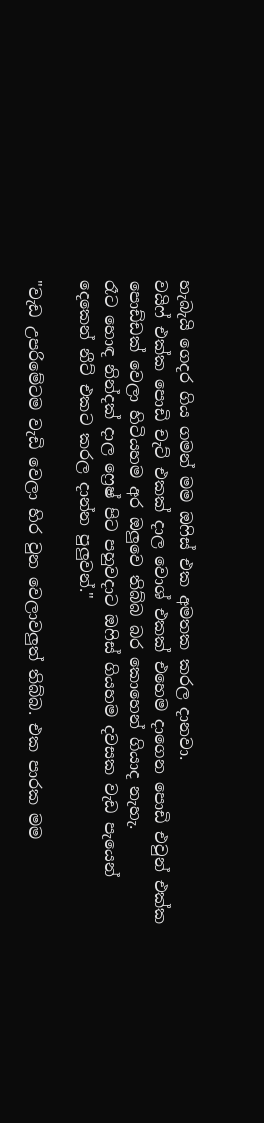හැබැයි ගෙදර ගිය ගමන් මම ඔෆිස් එක අමතක කරල දානවා.
වයිෆ් එක්ක පොඩි චැට් එකක් දාල වොශ් එකක් එහෙම දාගෙන පොඩි එවුන් එක්ක පොඩ්ඩක් වෙලා හිටියහම අර ඔලුවෙ තිබ්බ බර කොහෙන් ගියාද නැහැ.
රෑට හොඳ නින්දක් දාල ෆ්‍රෙෂ් පිට පහුවදාට ඔෆිස් ගියහම දවසක වැඩ පැයෙන් දෙකෙන් නීට් එකට කරල දාන්න පුලුවන්."

"වැඩ උපරිමේටම වැඩි වෙලා හිර වුන වෙලාවලුත් තිබ්බ. එක පාරක මම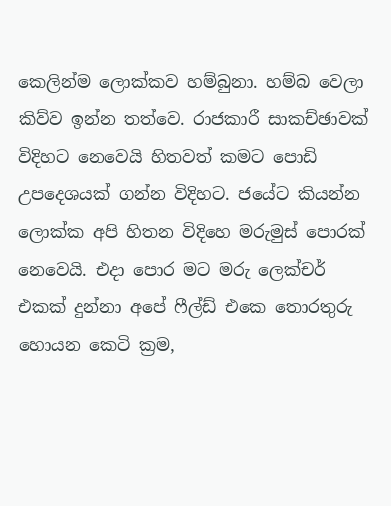කෙලින්ම ලොක්කව හම්බුනා. හම්බ වෙලා කිව්ව ඉන්න තත්වෙ. රාජකාරී සාකච්ඡාවක් විදිහට නෙවෙයි හිතවත් කමට පොඩි උපදෙශයක් ගන්න විදිහට. ජයේට කියන්න ලොක්ක අපි හිතන විදිහෙ මරුමුස් පොරක් නෙවෙයි. එදා පොර මට මරු ලෙක්චර් එකක් දුන්නා අපේ ෆීල්ඩ් එකෙ තොරතුරු හොයන කෙටි ක්‍රම,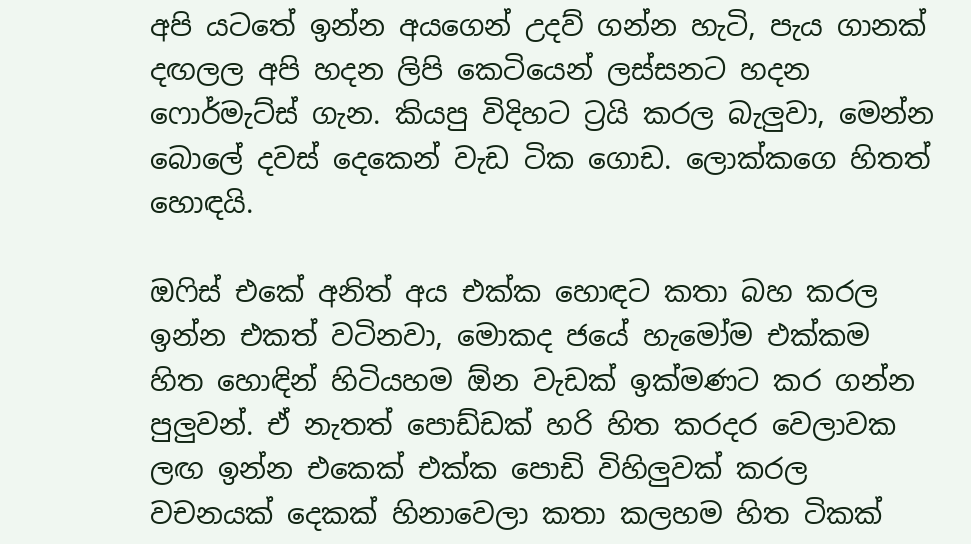අපි යටතේ ඉන්න අයගෙන් උදව් ගන්න හැටි, පැය ගානක් දඟලල අපි හදන ලිපි කෙටියෙන් ලස්සනට හදන ෆොර්මැට්ස් ගැන. කියපු විදිහට ට්‍රයි කරල බැලුවා, මෙන්න බොලේ දවස් දෙකෙන් වැඩ ටික ගොඩ. ලොක්කගෙ හිතත් හොඳයි.

ඔෆිස් එකේ අනිත් අය එක්ක හොඳට කතා බහ කරල ඉන්න එකත් වටිනවා, මොකද ජයේ හැමෝම එක්කම හිත හොඳින් හිටියහම ඕන වැඩක් ඉක්මණට කර ගන්න පුලුවන්. ඒ නැතත් පොඩ්ඩක් හරි හිත කරදර වෙලාවක ලඟ ඉන්න එකෙක් එක්ක පොඩි විහිලුවක් කරල වචනයක් දෙකක් හිනාවෙලා කතා කලහම හිත ටිකක්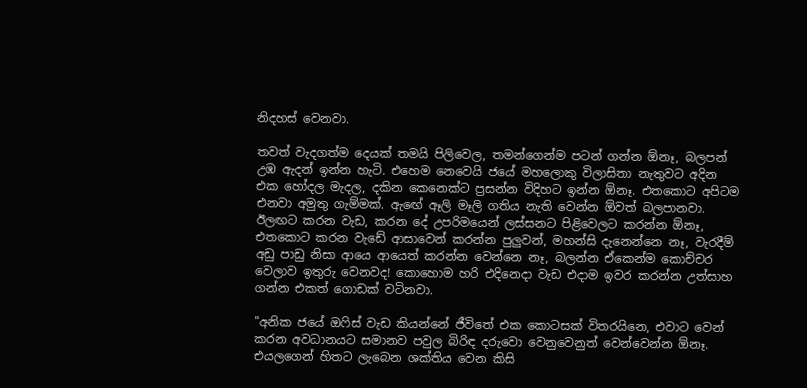නිදහස් වෙනවා.

තවත් වැදගත්ම දෙයක් තමයි පිලිවෙල, තමන්ගෙන්ම පටන් ගන්න ඕනෑ, බලපන් උඹ ඇදන් ඉන්න හැටි. එහෙම නෙවෙයි ජයේ මහලොකු විලාසිතා නැතුවට අදින එක හෝදල මැදල, දකින කෙනෙක්ට ප්‍රසන්න විදිහට ඉන්න ඕනෑ. එතකොට අපිටම එනවා අමුතු ගැම්මක්. ඇඟේ ඈලි මෑලි ගතිය නැති වෙන්න ඕවත් බලපානවා.
ඊලඟට කරන වැඩ, කරන දේ උපරිමයෙන් ලස්සනට පිළිවෙලට කරන්න ඕනෑ, එතකොට කරන වැඩේ ආසාවෙන් කරන්න පුලුවන්, මහන්සි දැනෙන්නෙ නෑ, වැරදීම් අඩු පාඩු නිසා ආයෙ ආයෙත් කරන්න වෙන්නෙ නෑ, බලන්න ඒකෙන්ම කොච්චර වෙලාව ඉතුරු වෙනවද! කොහොම හරි එදිනෙදා වැඩ එදාම ඉවර කරන්න උත්සාහ ගන්න එකත් ගොඩක් වටිනවා.

"අනික ජයේ ඔෆිස් වැඩ කියන්නේ ජීවිතේ එක කොටසක් විතරයිනෙ, එවාට වෙන් කරන අවධානයට සමානව පවුල බිරිඳ දරුවො වෙනුවෙනුත් වෙන්වෙන්න ඕනෑ. එයලගෙන් හිතට ලැබෙන ශක්තිය වෙන කිසි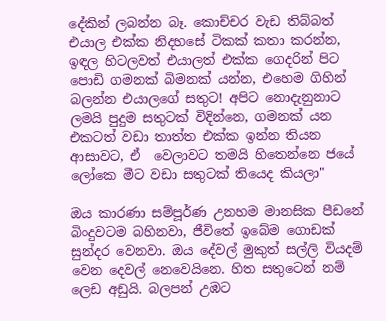දේකින් ලබන්න බෑ. කොච්චර වැඩ තිබ්බත් එයාල එක්ක නිදහසේ ටිකක් කතා කරන්න, ඉඳල හිටලවත් එයාලත් එක්ක ගෙදරින් පිට පොඩි ගමනක් බිමනක් යන්න, එහෙම ගිහින් බලන්න එයාලගේ සතුට! අපිට නොදැනුනාට ලමයි පුදුම සතුටක් විදින්නෙ, ගමනක් යන එකටත් වඩා තාත්ත එක්ක ඉන්න තියන ආසාවට, ඒ  වෙලාවට තමයි හිතෙන්නෙ ජයේ ලෝකෙ මීට වඩා සතුටක් තියෙද කියලා"

ඔය කාරණා සම්පූර්ණ උනහම මානසික පීඩනේ බිංදුවටම බහිනවා, ජීවිතේ ඉබේම ගොඩක් සුන්දර වෙනවා. ඔය දේවල් මුකුත් සල්ලි වියදම් වෙන දෙවල් නෙවෙයිනෙ. හිත සතුටෙන් නම් ලෙඩ අඩුයි. බලපන් උඹට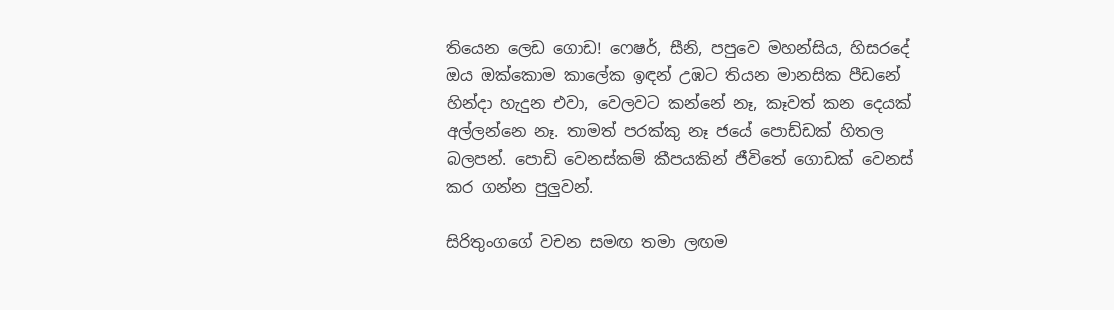තියෙන ලෙඩ ගොඩ! ෆෙෂර්, සීනි, පපුවෙ මහන්සිය, හිසරදේ ඔය ඔක්කොම කාලේක ඉඳන් උඹට තියන මානසික පීඩනේ හින්දා හැදුන එවා, වෙලවට කන්නේ නෑ, කෑවත් කන දෙයක් අල්ලන්නෙ නෑ. තාමත් පරක්කු නෑ ජයේ පොඩ්ඩක් හිතල බලපන්. පොඩි වෙනස්කම් කීපයකින් ජීවිතේ ගොඩක් වෙනස් කර ගන්න පුලුවන්.

සිරිතුංගගේ වචන සමඟ තමා ලඟම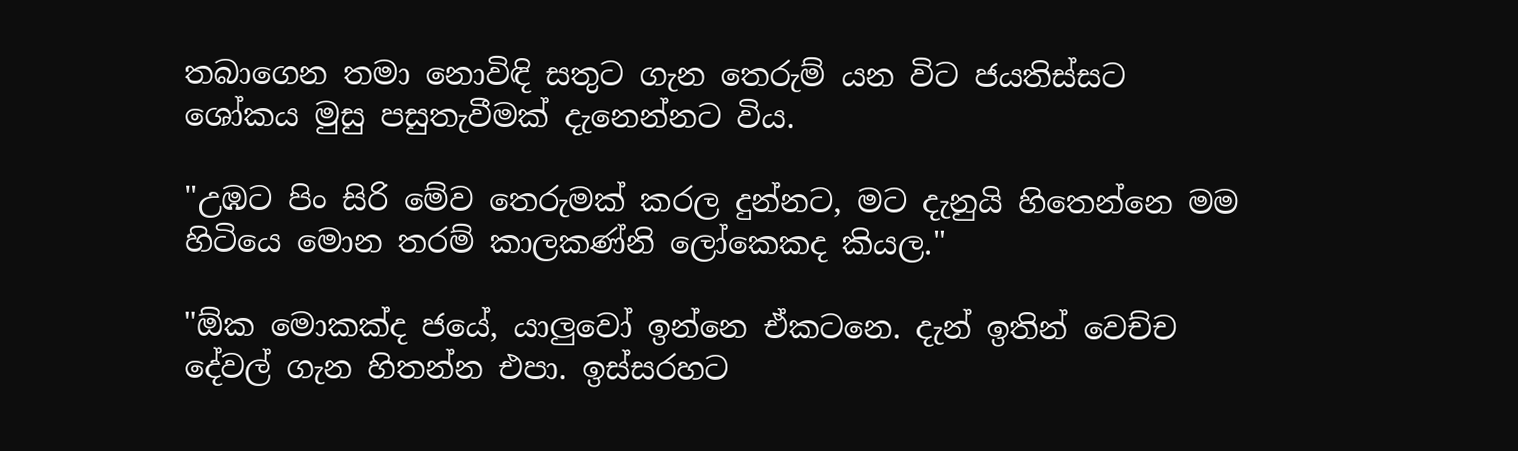තබාගෙන තමා නොවිඳි සතුට ගැන තෙරුම් යන විට ජයතිස්සට ශෝකය මුසු පසුතැවීමක් දැනෙන්නට විය.

"උඹට පිං සිරි මේව තෙරුමක් කරල දුන්නට, මට දැනුයි හිතෙන්නෙ මම හිටියෙ මොන තරම් කාලකණ්නි ලෝකෙකද කියල."

"ඕක මොකක්ද ජයේ, යාලුවෝ ඉන්නෙ ඒකටනෙ. දැන් ඉතින් වෙච්ච දේවල් ගැන හිතන්න එපා. ඉස්සරහට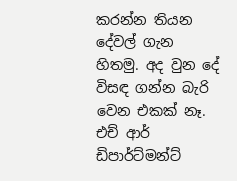කරන්න තියන දේවල් ගැන හිතමු. අද වුන දේ විසඳ ගන්න බැරි වෙන එකක් නෑ. එච් ආර් ඩිපාර්ට්මන්ට්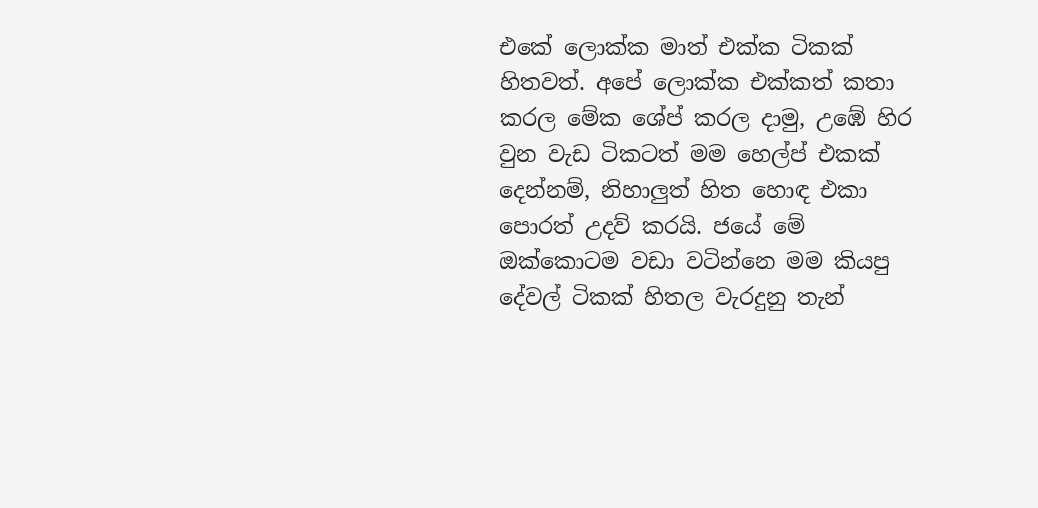එකේ ලොක්ක මාත් එක්ක ටිකක් හිතවත්. අපේ ලොක්ක එක්කත් කතා කරල මේක ශේප් කරල දාමු, උඹේ හිර වුන වැඩ ටිකටත් මම හෙල්ප් එකක් දෙන්නම්, නිහාලුත් හිත හොඳ එකා පොරත් උදව් කරයි. ජයේ මේ ඔක්කොටම වඩා වටින්නෙ මම කියපු දේවල් ටිකක් හිතල වැරදුනු තැන්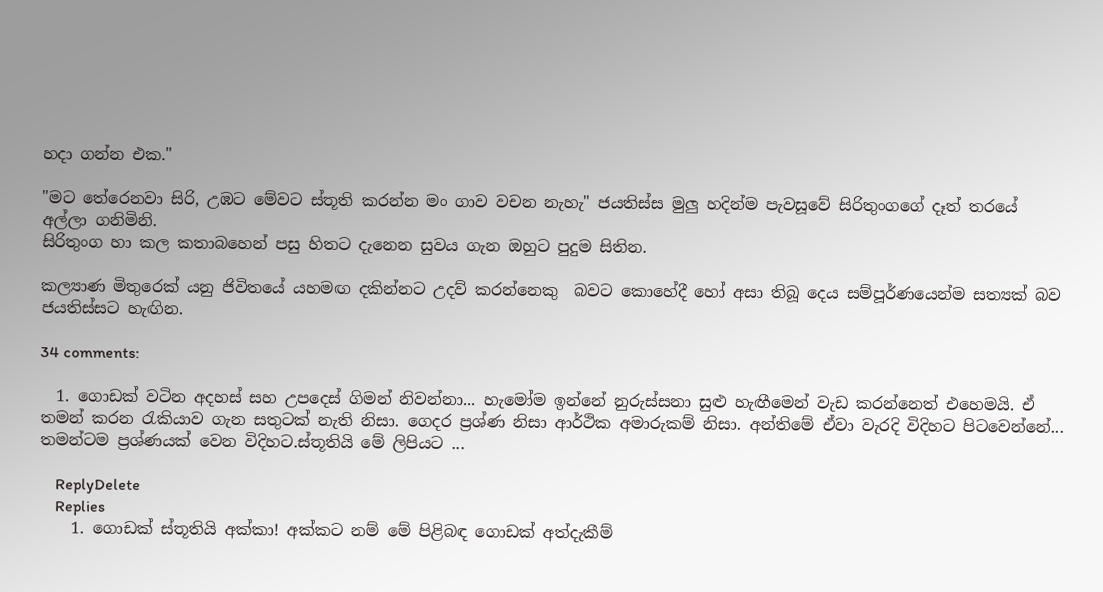හදා ගන්න එක."

"මට තේරෙනවා සිරි, උඹට මේවට ස්තූති කරන්න මං ගාව වචන නැහැ" ජයතිස්ස මුලු හදින්ම පැවසූවේ සිරිතුංගගේ දෑත් තරයේ අල්ලා ගනිමිනි.
සිරිතුංග හා කල කතාබහෙන් පසු හිතට දැනෙන සුවය ගැන ඔහුට පුදුම සිතින.

කල්‍යාණ මිතුරෙක් යනු ජිවිතයේ යහමඟ දකින්නට උදව් කරන්නෙකු  බවට කොහේදී හෝ අසා තිබූ දෙය සම්පූර්ණයෙන්ම සත්‍යක් බව ජයතිස්සට හැඟින.

34 comments:

  1. ගොඩක් වටින අදහස් සහ උපදෙස් ගිමන් නිවන්නා... හැමෝම ඉන්නේ නුරුස්සනා සුළු හැඟීමෙන් වැඩ කරන්නෙත් එහෙමයි. ඒ තමන් කරන රැකියාව ගැන සතුටක් නැති නිසා. ගෙදර ප්‍රශ්ණ නිසා ආර්ථික අමාරුකම් නිසා. අන්තිමේ ඒවා වැරදි විදිහට පිටවෙන්නේ... තමන්ටම ප්‍රශ්ණයක් වෙන විදිහට.ස්තූතියි මේ ලිපියට ...

    ReplyDelete
    Replies
    1. ගොඩක් ස්තූතියි අක්කා! අක්කට නම් මේ පිළිබඳ ගොඩක් අත්දැකීම්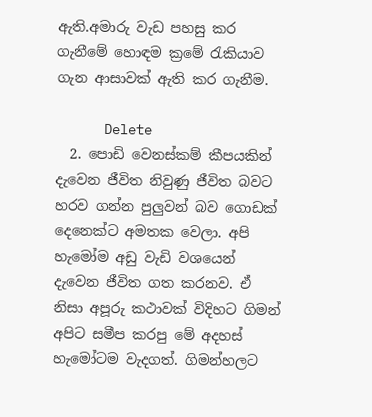ඇති.අමාරු වැඩ පහසු කර ගැනීමේ හොඳම ක්‍රමේ රැකියාව ගැන ආසාවක් ඇති කර ගැනීම.

      Delete
  2. පොඩි වෙනස්කම් කීපයකින් දැවෙන ජීවිත නිවුණු ජීවිත බවට හරව ගන්න පුලුවන් බව ගොඩක් දෙනෙක්ට අමතක වෙලා. අපි හැමෝම අඩු වැඩි වශයෙන් දැවෙන ජීවිත ගත කරනව. ඒ නිසා අපූරු කථාවක් විදිහට ගිමන් අපිට සමීප කරපු මේ අදහස් හැමෝටම වැදගත්. ගිමන්හලට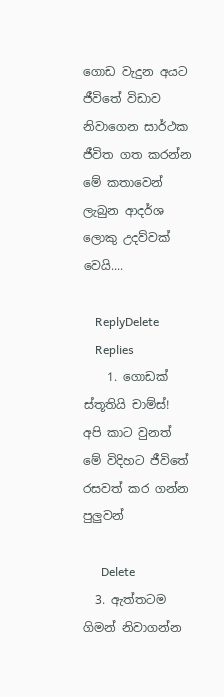ගොඩ වැදුන අයට ජීවිතේ විඩාව නිවාගෙන සාර්ථක ජීවිත ගත කරන්න මේ කතාවෙන් ලැබුන ආදර්ශ ලොකු උදව්වක් වෙයි....

    ReplyDelete
    Replies
    1. ගොඩක් ස්තූතියි චාම්ස්! අපි කාට වුනත් මේ විදිහට ජීවිතේ රසවත් කර ගන්න පුලුවන්

      Delete
  3. ඇත්තටම ගිමන් නිවාගන්න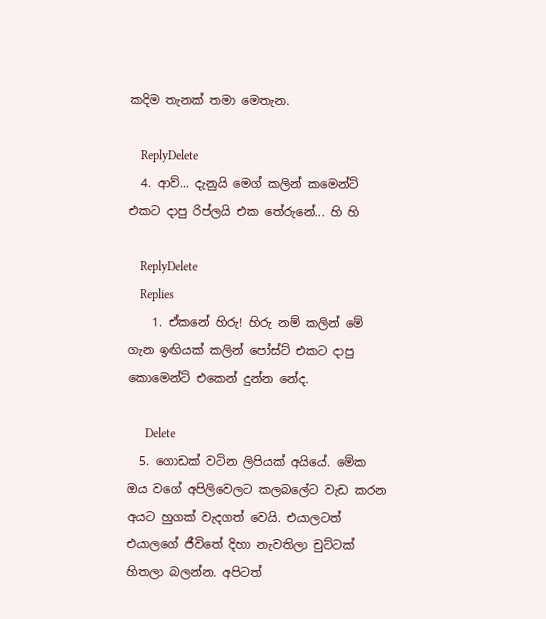කදිම තැනක් තමා මෙතැන.

    ReplyDelete
  4. ආව්... දැනුයි ම‌ෙග් කලින් කමෙන්ට් එකට දාපු රිප්ලයි එක තේරුනේ... හි හි

    ReplyDelete
    Replies
    1. ඒකනේ හිරු! හිරු නම් කලින් මේ ගැන ඉඟියක් කලින් පෝස්ට් එකට දාපු කොමෙන්ට් එකෙන් දුන්න නේද.

      Delete
  5. ගොඩක් වටින ලිපියක් අයියේ. මේක ඔය වගේ අපිලිවෙලට කල‍බලේට වැඩ කරන අයට හුගක් වැදගත් වෙයි. එයාලටත් එයාලගේ ජීවිතේ දිහා නැවතිලා ‍චුට්ටක් හිතලා බලන්න. අපිටත්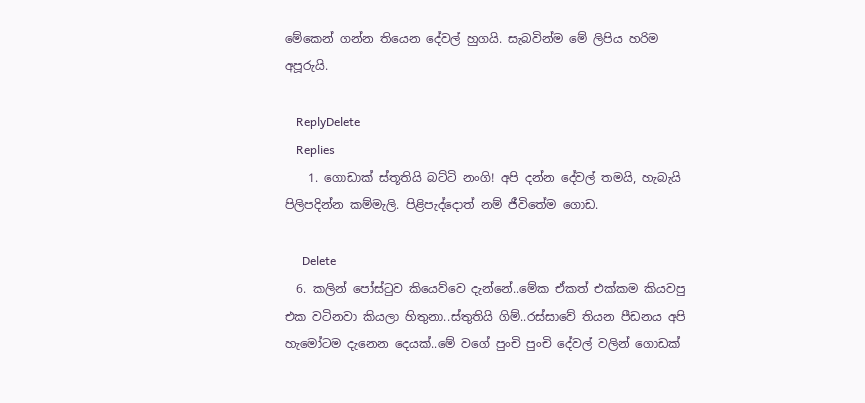මේකෙන් ගන්න තියෙන දේවල් හුගයි. සැබවින්ම මේ ලිපිය හරිම අපූරුයි.

    ReplyDelete
    Replies
    1. ගොඩාක් ස්තූතියි බට්ටි නංගි! අපි දන්න දේවල් තමයි, හැබැයි පිලිපදින්න කම්මැලි. පිළිපැද්දොත් නම් ජීවිතේම ගොඩ.

      Delete
  6. කලින් පෝස්ටුව කියෙව්වෙ දැන්නේ..මේක ඒකත් එක්කම කියවපු එක වටිනවා කියලා හිතුනා..ස්තුතියි ගිම්..රස්සාවේ තියන පීඩනය අපි හැමෝටම දැනෙන දෙයක්..මේ වගේ පුංචි පුංචි දේවල් වලින් ගොඩක්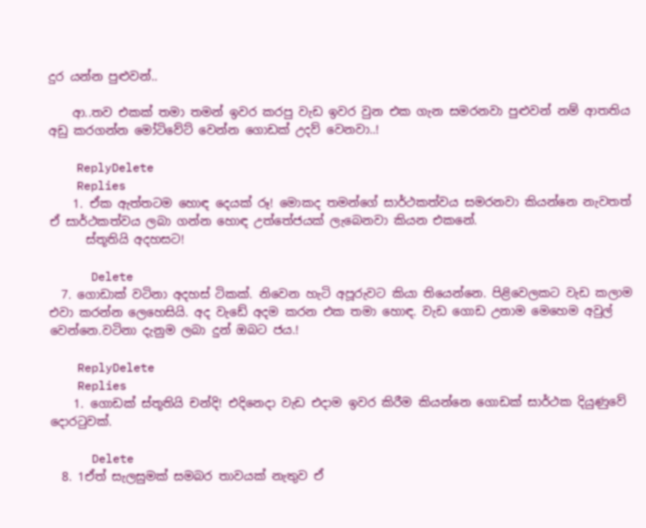දුර යන්න පුළුවන්..

    ආ..තව එකක් තමා තමන් ඉවර කරපු වැඩ ඉවර වුන එක ගැන සමරනවා පුළුවන් නම් ආතතිය අඩු කරගන්න මෝටිවේට් වෙන්න ගොඩක් උදව් වෙනවා..!

    ReplyDelete
    Replies
    1. ඒක ඇත්තටම හොඳ දෙයක් රූ! මොකද තමන්ගේ සාර්ථකත්වය සමරනවා කියන්නෙ නැවතත් ඒ සාර්ථකත්වය ලබා ගන්න හොඳ උත්තේජයක් ලැබෙනවා කියන එකනේ.
      ස්තූතියි අදහසට!

      Delete
  7. ගොඩාක් වටිනා අදහස් ටිකක්. නිවෙන හැටි අපූරුවට කියා තියෙන්නෙ. පිළිවෙලකට වැඩ කලාම එවා කරන්න ලෙහෙසියි. අද වැඩේ අදම කරන එක තමා හොඳ. වැඩ ගොඩ උනාම මෙහෙම අවුල් වෙන්නෙ.වටිනා දැනුම ලබා දුන් ඔබට ජය.!

    ReplyDelete
    Replies
    1. ගොඩක් ස්තූතියි චන්දි! එදිනෙදා වැඩ එදාම ඉවර කිරීම කියන්නෙ ගොඩක් සාර්ථක දියුණුවේ දොරටුවක්.

      Delete
  8. 1ඒත් සැලසුමක් සමබර තාවයක් නැතුව ඒ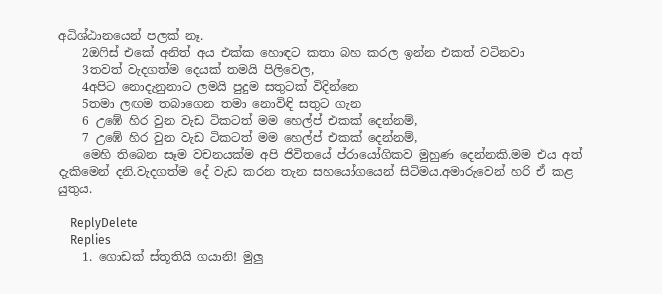අධිශ්ඨානයෙන් පලක් නෑ.
    2ඔෆිස් එකේ අනිත් අය එක්ක හොඳට කතා බහ කරල ඉන්න එකත් වටිනවා
    3තවත් වැදගත්ම දෙයක් තමයි පිලිවෙල,
    4අපිට නොදැනුනාට ලමයි පුදුම සතුටක් විදින්නෙ
    5තමා ලඟම තබාගෙන තමා නොවිඳි සතුට ගැන
    6 උඹේ හිර වුන වැඩ ටිකටත් මම හෙල්ප් එකක් දෙන්නම්,
    7 උඹේ හිර වුන වැඩ ටිකටත් මම හෙල්ප් එකක් දෙන්නම්,
    මෙහි තිබෙන සෑම වචනයක්ම අපි ජිවිතයේ ප්රායෝගිකව මුහුණ දෙන්නකි.මම එය අත් දැකිමෙන් දනි.වැදගත්ම දේ වැඩ කරන තැන සහයෝගයෙන් සිටිමය.අමාරුවෙන් හරි ඒ කළ යුතුය.

    ReplyDelete
    Replies
    1. ගොඩක් ස්තූතියි ගයානි! මුලු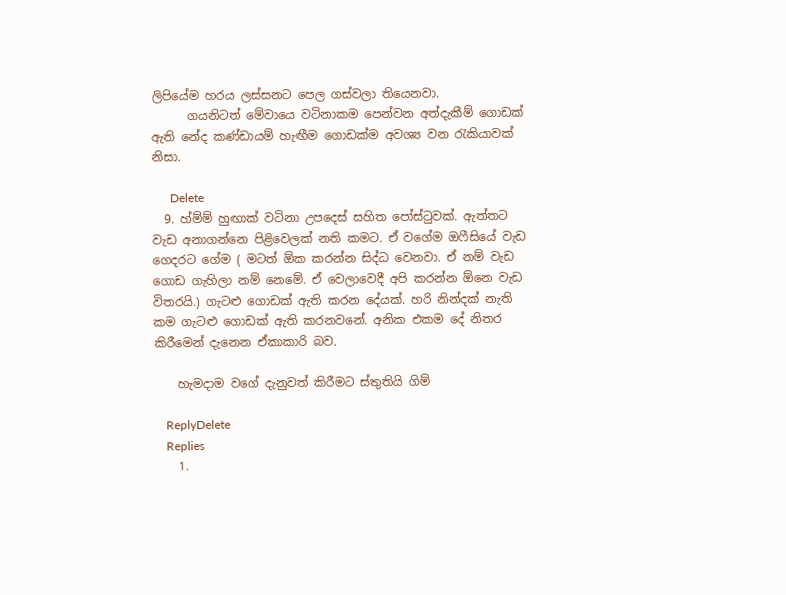ලිපියේම හරය ලස්සනට පෙල ගස්වලා තියෙනවා.
      ගයනිටත් මේවායෙ වටිනාකම පෙන්වන අත්දැකීම් ගොඩක් ඇති නේද කණ්ඩායම් හැඟීම ගොඩක්ම අවශ්‍ය වන රැකියාවක් නිසා.

      Delete
  9. හ්ම්ම් හුඟාක් වටිනා උපදෙස් සහිත පෝස්ටුවක්. ඇත්තට වැඩ අනාගන්නෙ පිළිවෙලක් නති කමට. ඒ වගේම ඔෆීසියේ වැඩ ගෙදරට ගේම ( මටත් ඕක කරන්න සිද්ධ වෙනවා. ඒ නම් වැඩ ගොඩ ගැහිලා නම් නෙමේ. ඒ වෙලාවෙදී අපි කරන්න ඕනෙ වැඩ විතරයි.) ගැටළු ගොඩක් ඇති කරන දේයක්. හරි නින්දක් නැති කම ගැටළු ගොඩක් ඇති කරනවනේ. අනික එකම දේ නිතර කිරීමෙන් දැනෙන ඒකාකාරි බව.

    හැමදාම වගේ දැනුවත් කිරීමට ස්තුතියි ගිම්

    ReplyDelete
    Replies
    1.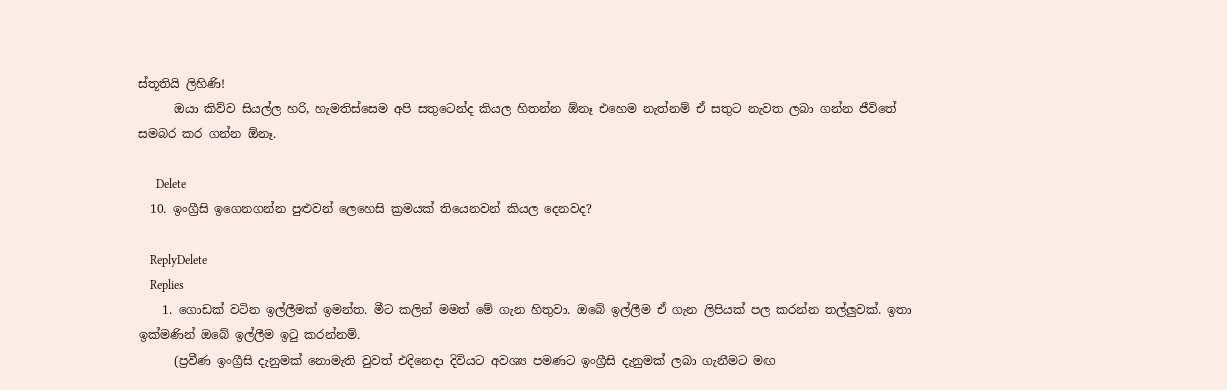ස්තූතියි ලිහිණි!
      ඔයා කිව්ව සියල්ල හරි, හැමතිස්සෙම අපි සතුටෙන්ද කියල හිතන්න ඕනෑ එහෙම නැත්නම් ඒ සතුට නැවත ලබා ගන්න ජීවිතේ සමබර කර ගන්න ඕනෑ.

      Delete
  10. ඉංග්‍රීසි ඉගෙනගන්න පුළුවන් ලෙහෙසි ක්‍රමයක් තියෙනවන් කියල දෙනවද?

    ReplyDelete
    Replies
    1. ගොඩක් වටින ඉල්ලීමක් ඉමන්ත. මීට කලින් මමත් මේ ගැන හිතුවා. ඔබේ ඉල්ලීම ඒ ගැන ලිපියක් පල කරන්න තල්ලුවක්. ඉතා ඉක්මණින් ඔබේ ඉල්ලීම ඉටු කරන්නම්.
      (ප්‍රවීණ ඉංග්‍රීසි දැනුමක් නොමැති වුවත් එදිනෙදා දිවියට අවශ්‍ය පමණට ඉංග්‍රීසි දැනුමක් ලබා ගැනීමට මඟ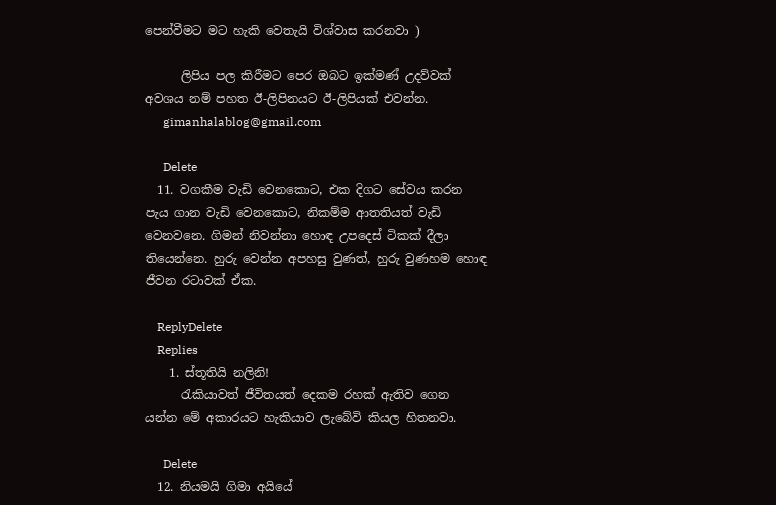පෙන්වීමට මට හැකි වෙතැයි විශ්වාස කරනවා )

      ලිපිය පල කිරීමට පෙර ඔබට ඉක්මණ් උදව්වක් අවශ‍ය නම් පහත ඊ-ලිපිනයට ඊ-ලිපියක් එවන්න.
      gimanhalablog@gmail.com

      Delete
  11. වගකීම වැඩි වෙනකොට, එක දිගට සේවය කරන පැය ගාන වැඩි වෙනකොට, නිකම්ම ආතතියත් වැඩි වෙනවනෙ. ගිමන් නිවන්නා හොඳ උපදෙස් ටිකක් දීලා තියෙන්නෙ. හුරු වෙන්න අපහසු වුණත්, හුරු වුණහම හොඳ ජීවන රටාවක් ඒක.

    ReplyDelete
    Replies
    1. ස්තූතියි නලිනි!
      රැකියාවත් ජීවිතයත් දෙකම රහක් ඇතිව ගෙන යන්න මේ අකාරයට හැකියාව ලැබේවි කියල හිතනවා.

      Delete
  12. නියමයි ගිමා අයියේ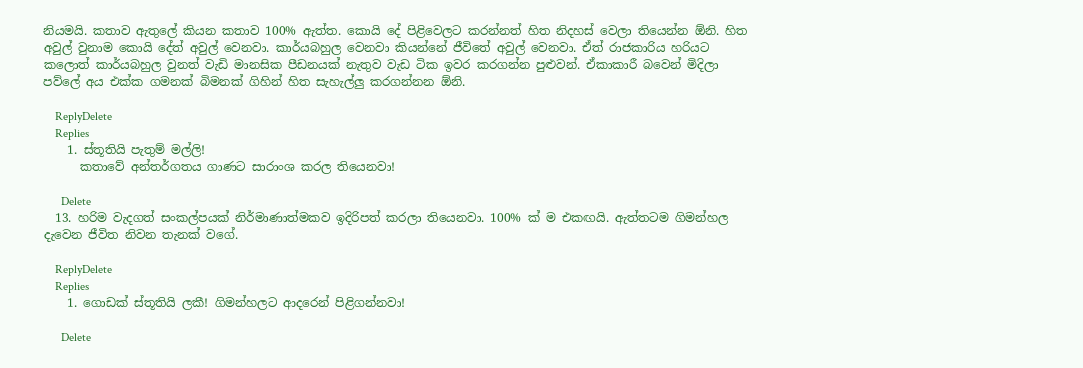නියමයි. කතාව ඇතුලේ කියන කතාව 100% ඇත්ත. කොයි දේ පිළිවෙලට කරන්නත් හිත නිදහස් වෙලා තියෙන්න ඕනි. හිත අවුල් වුනාම කොයි දේත් අවුල් වෙනවා. කාර්යබහුල වෙනවා කියන්නේ ජීවිතේ අවුල් වෙනවා. ඒත් රාජකාරිය හරියට කලොත් කාර්යබහුල වුනත් වැඩි මානසික පීඩනයක් නැතුව වැඩ ටික ඉවර කරගන්න පුළුවන්. ඒකාකාරී බවෙන් මිදිලා පව්ලේ අය එක්ක ගමනක් බිමනක් ගිහින් හිත සැහැල්ලු කරගන්නන ඕනි.

    ReplyDelete
    Replies
    1. ස්තූතියි පැතුම් මල්ලි!
      කතාවේ අන්තර්ගතය ගාණට සාරාංශ කරල තියෙනවා!

      Delete
  13. හරිම වැදගත් සංකල්පයක් නිර්මාණාත්මකව ඉදිරිපත් කරලා තියෙනවා. 100% ක් ම එකඟයි. ඇත්තටම ගිමන්හල දැවෙන ජීවිත නිවන තැනක් වගේ.

    ReplyDelete
    Replies
    1. ගොඩක් ස්තූතියි ලකී! ගිමන්හලට ආදරෙන් පිළිගන්නවා!

      Delete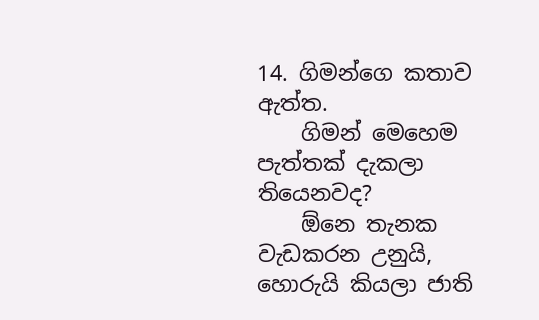14. ගිමන්ගෙ කතාව ඇත්ත.
    ගිමන් මෙහෙම පැත්තක් දැකලා තියෙනවද?
    ඕනෙ තැනක වැඩකරන උනුයි, හොරුයි කියලා ජාති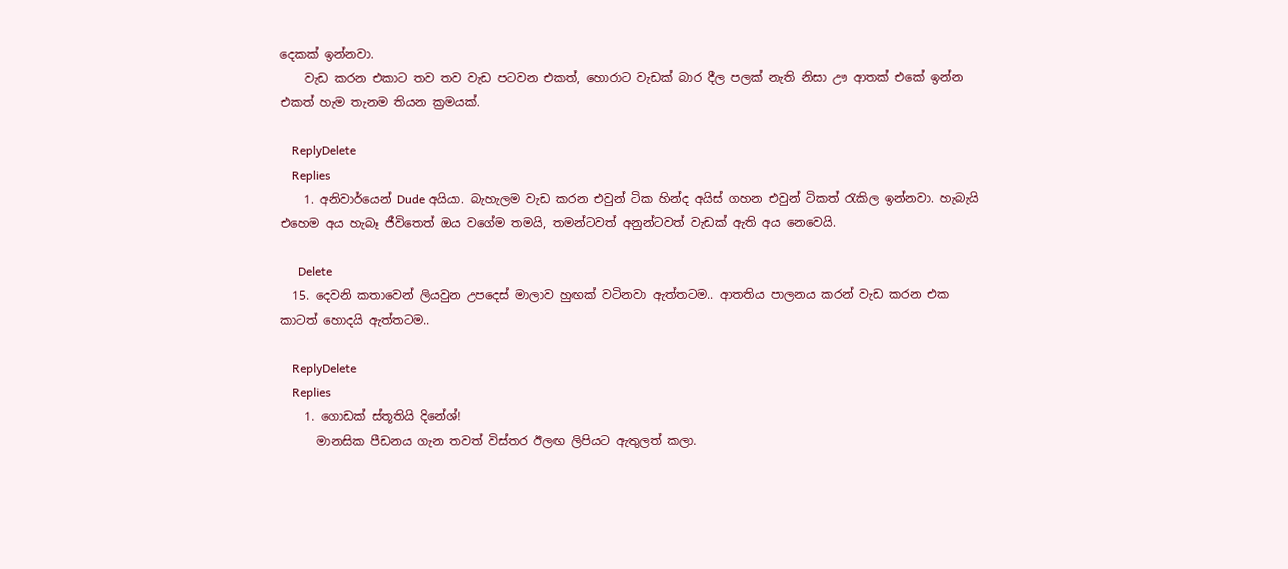දෙකක් ඉන්නවා.
    වැඩ කරන එකාට තව තව වැඩ පටවන එකත්, හොරාට වැඩක් බාර දීල පලක් නැති නිසා ඌ ආතක් එකේ ඉන්න එකත් හැම තැනම තියන ක්‍රමයක්.

    ReplyDelete
    Replies
    1. අනිවාර්යෙන් Dude අයියා. බැහැලම වැඩ කරන එවුන් ටික හින්ද අයිස් ගහන එවුන් ටිකත් රැකිල ඉන්නවා. හැබැයි එහෙම අය හැබෑ ජීවිතෙත් ඔය වගේම තමයි, තමන්ටවත් අනුන්ටවත් වැඩක් ඇති අය නෙවෙයි.

      Delete
  15. දෙවනි කතාවෙන් ලියවුන උපදෙස් මාලාව හුඟක් වටිනවා ඇත්තටම.. ආතතිය පාලනය කරන් වැඩ කරන එක කාටත් හොදයි ඇත්තටම..

    ReplyDelete
    Replies
    1. ගොඩක් ස්තූතියි දිනේශ්!
      මානසික පීඩනය ගැන තවත් විස්තර ඊලඟ ලිපියට ඇතුලත් කලා.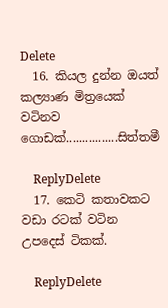Delete
  16. කියල දුන්න ඔයත් කල්‍යාණ මිත්‍රයෙක් වටිනව ගොඩක්................සිත්තමී

    ReplyDelete
  17. කෙටි කතාවකට වඩා රටක් වටින උපදෙස් ටිකක්.

    ReplyDelete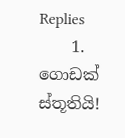Replies
    1. ගොඩක් ස්තූතියි!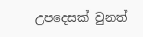උපදෙසක් වුනත්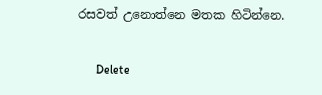රසවත් උනොත්නෙ මතක හිටින්නෙ.

      Delete